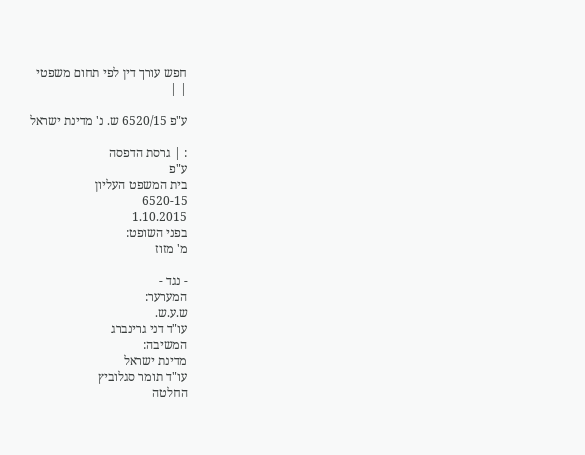חפש עורך דין לפי תחום משפטי
| |

ע"פ 6520/15 ש. נ' מדינת ישראל

: | גרסת הדפסה
ע"פ
בית המשפט העליון
6520-15
1.10.2015
בפני השופט:
מ' מזוז

- נגד -
המערער:
ש.ע.ש.
עו"ד דני גרינברג
המשיבה:
מדינת ישראל
עו"ד תומר סגלוביץ
החלטה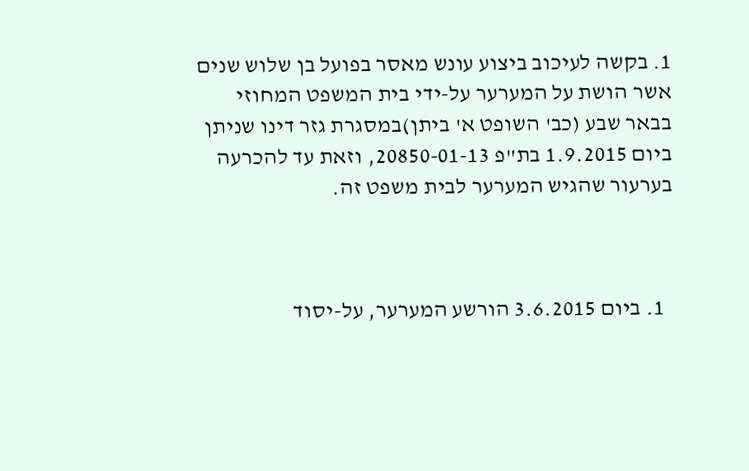1. בקשה לעיכוב ביצוע עונש מאסר בפועל בן שלוש שנים אשר הושת על המערער על-ידי בית המשפט המחוזי בבאר שבע (כב' השופט א' ביתן)במסגרת גזר דינו שניתן ביום 1.9.2015 בת"פ 20850-01-13, וזאת עד להכרעה בערעור שהגיש המערער לבית משפט זה.



  1. ביום 3.6.2015 הורשע המערער, על-יסוד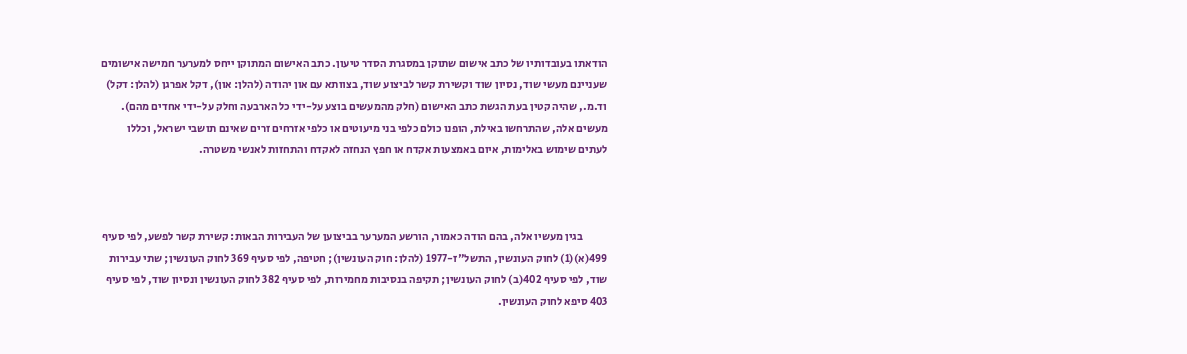הודאתו בעובדותיו של כתב אישום שתוקן במסגרת הסדר טיעון. כתב האישום המתוקן ייחס למערער חמישה אישומים שעניינם מעשי שוד, נסיון שוד וקשירת קשר לביצוע שוד, בצוותא עם און יהודה (להלן: און), דקל אפרגן (להלן: דקל) וד.מ., שהיה קטין בעת הגשת כתב האישום (חלק מהמעשים בוצע על-ידי כל הארבעה וחלק על-ידי אחדים מהם). מעשים אלה, שהתרחשו באילת, הופנו כולם כלפי בני מיעוטים או כלפי אזרחים זרים שאינם תושבי ישראל, וכללו לעתים שימוש באלימות, איום באמצעות אקדח או חפץ הנחזה לאקדח והתחזות לאנשי משטרה.



           בגין מעשיו אלה, בהם הודה כאמור, הורשע המערער בביצוען של העבירות הבאות: קשירת קשר לפשע, לפי סעיף 499(א)(1) לחוק העונשין, התשל"ז-1977 (להלן: חוק העונשין); חטיפה, לפי סעיף 369 לחוק העונשין; שתי עבירות שוד, לפי סעיף 402(ב) לחוק העונשין; תקיפה בנסיבות מחמירות, לפי סעיף 382 לחוק העונשין ונסיון שוד, לפי סעיף 403 סיפא לחוק העונשין.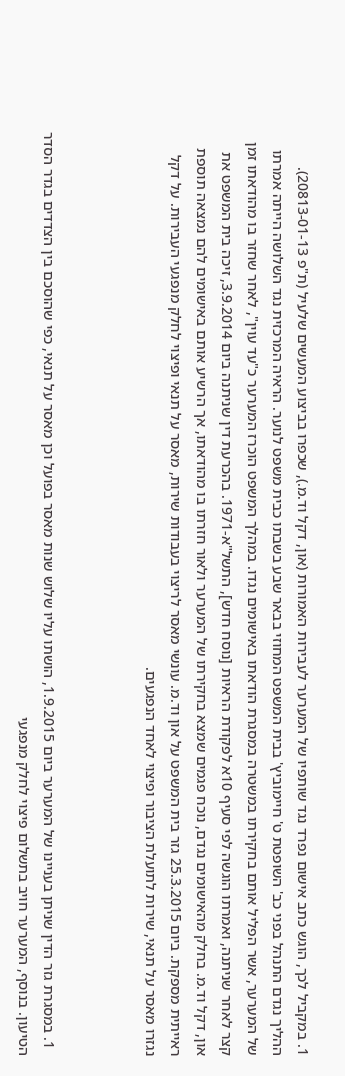1. במקביל לכך, הוגש כתב אישום נפרד נגד שותפיו של המערער לעבירות האמורות (און, דקל וד.מ.), שכפרו בביצוע המעשים שלעיל (ת"פ 20813-01-13). ההליך נגדם התנהל בפני כב' השופטת ט' חיימוביץ' בבית המשפט המחוזי בבאר שבע בשבתו כבית משפט לנוער. הראיה המרכזית נגד השלושה הייתה אמרתו של המערער, אשר הפליל אותם בחקירתו במשטרה במסגרת הודאתו באישומים נגדו. במהלך המשפט הוכרז המערער כ"עד עוין", לאחר שחזר בו מהודאתו זמן קצר לאחר שניתנה, ואמרתו הוגשה לפי סעיף 10א לפקודת הראיות [נוסח חדש], התשל"א-1971. בהכרעת דין שניתנה ביום 3.9.2014, זיכה בית המשפט את און, דקל וד.מ. בחלק מהאישומים נגדם, נוכח פגמים שמצא בחקירתו של המערער ולאור חזרתו בו מהודאתו, אך הרשיע אותם באישומים להם נמצאה תוספת ראייתית מספקת. ביום 25.3.2015 גזר בית המשפט על און וד.מ. עונשי מאסר לריצוי בעבודות שירות, מאסר על תנאי ופיצוי לחלק מנפגעי העבירות. על דקל נגזרו מאסר על תנאי, שירות לתועלת הציבור ופיצוי לאחד הנפגעים.



  1. במסגרת גזר הדין שניתן בעניינו של המערער ביום 1.9.2015, הושתו עליו שלוש שנות מאסר בפועל וכן מאסר על תנאי, כפי שהוסכם בין הצדדים בגדר הסדר הטיעון. בנוסף, המערער חויב בתשלום פיצוי לחלק מנפגעי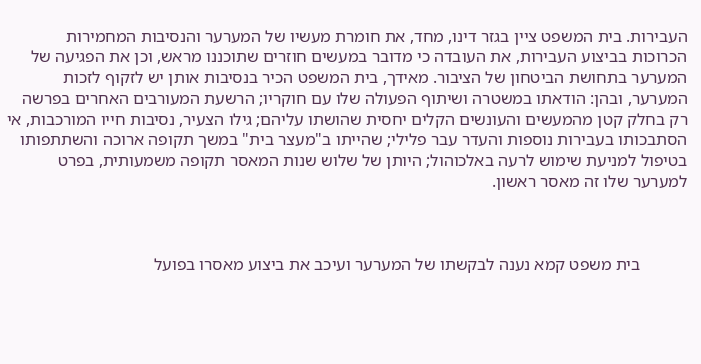העבירות. בית המשפט ציין בגזר דינו, מחד, את חומרת מעשיו של המערער והנסיבות המחמירות הכרוכות בביצוע העבירות, את העובדה כי מדובר במעשים חוזרים שתוכננו מראש, וכן את הפגיעה של המערער בתחושת הביטחון של הציבור. מאידך, בית המשפט הכיר בנסיבות אותן יש לזקוף לזכות המערער, ובהן: הודאתו במשטרה ושיתוף הפעולה שלו עם חוקריו; הרשעת המעורבים האחרים בפרשה רק בחלק קטן מהמעשים והעונשים הקלים יחסית שהושתו עליהם; גילו הצעיר, נסיבות חייו המורכבות, אי הסתבכותו בעבירות נוספות והעדר עבר פלילי; שהייתו ב"מעצר בית" במשך תקופה ארוכה והשתתפותו בטיפול למניעת שימוש לרעה באלכוהול; היותן של שלוש שנות המאסר תקופה משמעותית, בפרט למערער שלו זה מאסר ראשון.



           בית משפט קמא נענה לבקשתו של המערער ועיכב את ביצוע מאסרו בפועל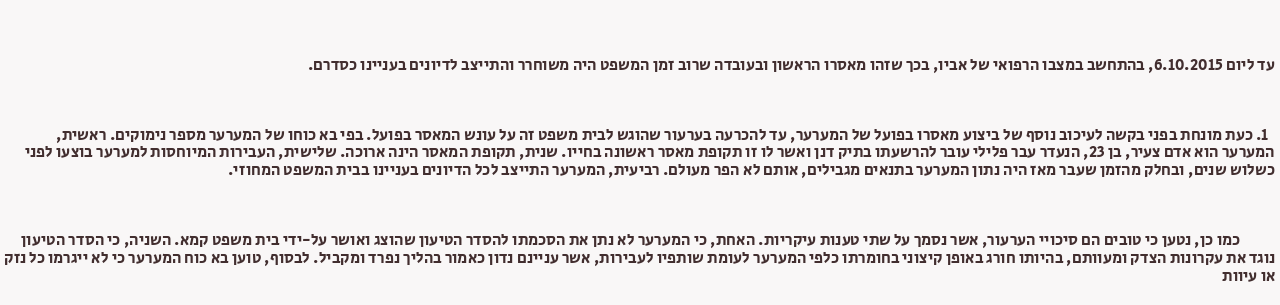עד ליום 6.10.2015, בהתחשב במצבו הרפואי של אביו, בכך שזהו מאסרו הראשון ובעובדה שרוב זמן המשפט היה משוחרר והתייצב לדיונים בעניינו כסדרם.



  1. כעת מונחת בפני בקשה לעיכוב נוסף של ביצוע מאסרו בפועל של המערער, עד להכרעה בערעור שהוגש לבית משפט זה על עונש המאסר בפועל. בפי בא כוחו של המערער מספר נימוקים. ראשית, המערער הוא אדם צעיר, בן 23, הנעדר עבר פלילי עובר להרשעתו בתיק דנן ואשר לו זו תקופת מאסר ראשונה בחייו. שנית, תקופת המאסר הינה ארוכה. שלישית, העבירות המיוחסות למערער בוצעו לפני כשלוש שנים, ובחלק מהזמן שעבר מאז היה נתון המערער בתנאים מגבילים, אותם לא הפר מעולם. רביעית, המערער התייצב לכל הדיונים בעניינו בבית המשפט המחוזי.



           כמו כן, נטען כי טובים הם סיכויי הערעור, אשר נסמך על שתי טענות עיקריות. האחת, כי המערער לא נתן את הסכמתו להסדר הטיעון שהוצג ואושר על-ידי בית משפט קמא. השניה, כי הסדר הטיעון נוגד את עקרונות הצדק ומעוותם, בהיותו חורג באופן קיצוני בחומרתו כלפי המערער לעומת שותפיו לעבירות, אשר עניינם נדון כאמור בהליך נפרד ומקביל. לבסוף, טוען בא כוח המערער כי לא ייגרמו כל נזק או עיוות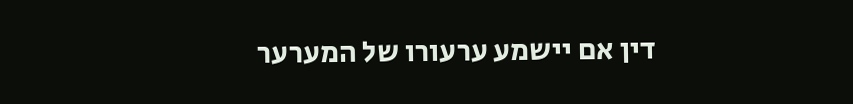דין אם יישמע ערעורו של המערער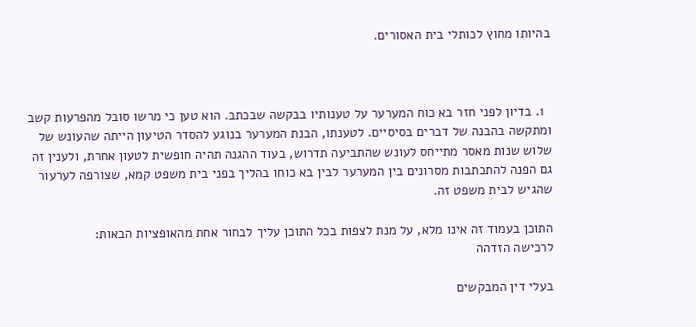בהיותו מחוץ לכותלי בית האסורים.



  1. בדיון לפני חזר בא כוח המערער על טענותיו בבקשה שבכתב. הוא טען כי מרשו סובל מהפרעות קשב ומתקשה בהבנה של דברים בסיסיים. לטענתו, הבנת המערער בנוגע להסדר הטיעון הייתה שהעונש של שלוש שנות מאסר מתייחס לעונש שהתביעה תדרוש, בעוד ההגנה תהיה חופשית לטעון אחרת, ולענין זה גם הפנה להתכתבות מסרונים בין המערער לבין בא כוחו בהליך בפני בית משפט קמא, שצורפה לערעור שהגיש לבית משפט זה.

התוכן בעמוד זה אינו מלא, על מנת לצפות בכל התוכן עליך לבחור אחת מהאופציות הבאות:
לרכישה הזדהה

בעלי דין המבקשים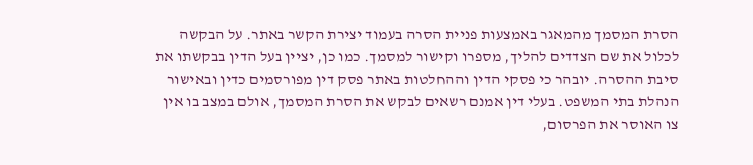הסרת המסמך מהמאגר באמצעות פניית הסרה בעמוד יצירת הקשר באתר. על הבקשה לכלול את שם הצדדים להליך, מספרו וקישור למסמך. כמו כן, יציין בעל הדין בבקשתו את סיבת ההסרה. יובהר כי פסקי הדין וההחלטות באתר פסק דין מפורסמים כדין ובאישור הנהלת בתי המשפט. בעלי דין אמנם רשאים לבקש את הסרת המסמך, אולם במצב בו אין צו האוסר את הפרסום,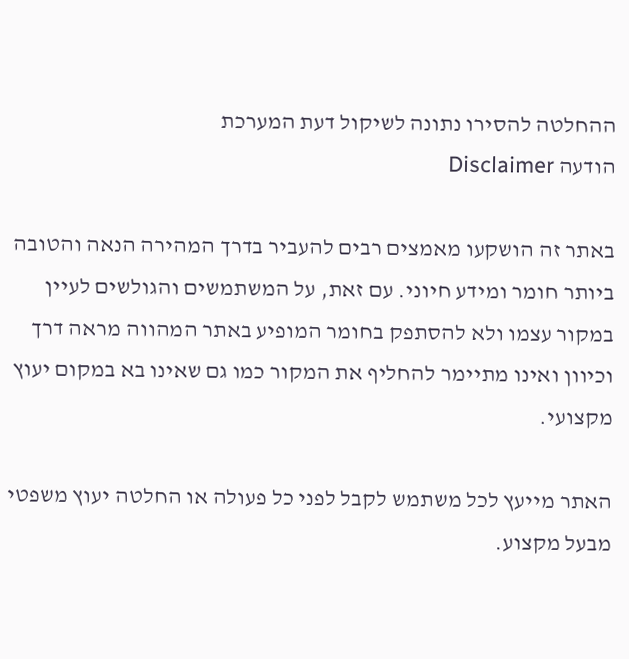ההחלטה להסירו נתונה לשיקול דעת המערכת
הודעה Disclaimer

באתר זה הושקעו מאמצים רבים להעביר בדרך המהירה הנאה והטובה ביותר חומר ומידע חיוני. עם זאת, על המשתמשים והגולשים לעיין במקור עצמו ולא להסתפק בחומר המופיע באתר המהווה מראה דרך וכיוון ואינו מתיימר להחליף את המקור כמו גם שאינו בא במקום יעוץ מקצועי.

האתר מייעץ לכל משתמש לקבל לפני כל פעולה או החלטה יעוץ משפטי מבעל מקצוע.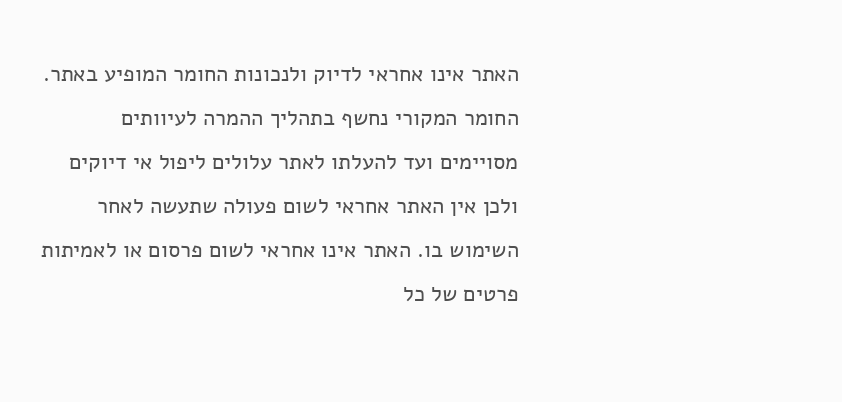האתר אינו אחראי לדיוק ולנכונות החומר המופיע באתר. החומר המקורי נחשף בתהליך ההמרה לעיוותים מסויימים ועד להעלתו לאתר עלולים ליפול אי דיוקים ולכן אין האתר אחראי לשום פעולה שתעשה לאחר השימוש בו. האתר אינו אחראי לשום פרסום או לאמיתות פרטים של כל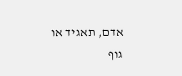אדם, תאגיד או גוף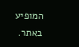המופיע באתר.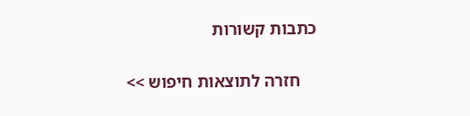כתבות קשורות

    חזרה לתוצאות חיפוש >>